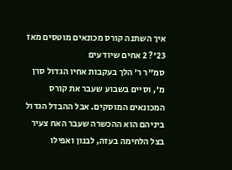איך השתנה קורס מכונאים מוטסים מאז 23'? 2 אחים שיודעים
סמ"ר ר' הלך בעקבות אחיו הגדול סרן מ', וסיים בשבוע שעבר את קורס המכונאים המוסקים. אבל ההבדל הגדול ביניהם הוא ההכשרה שעבר האח צעיר בצל הלחימה בעזה, לבנון ואפילו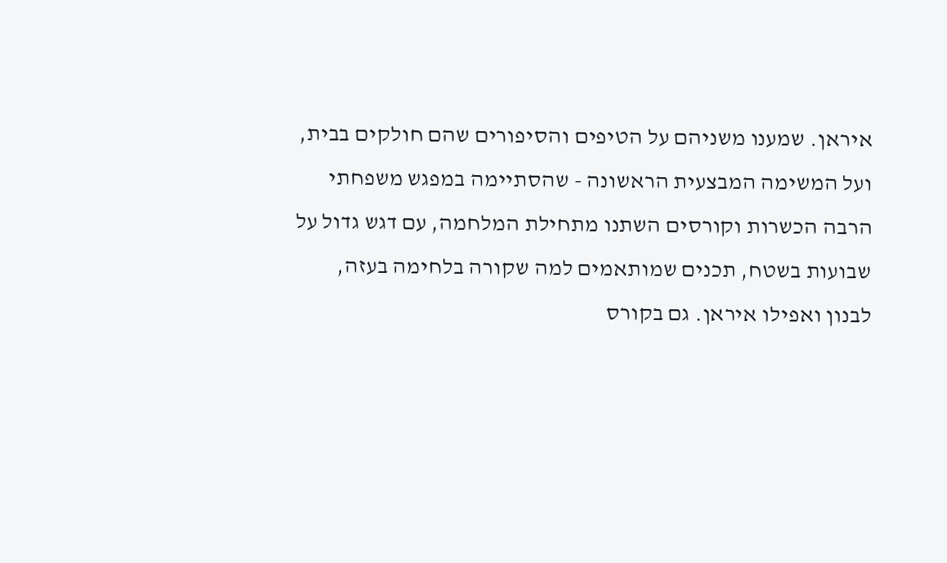איראן. שמענו משניהם על הטיפים והסיפורים שהם חולקים בבית, ועל המשימה המבצעית הראשונה - שהסתיימה במפגש משפחתי
הרבה הכשרות וקורסים השתנו מתחילת המלחמה, עם דגש גדול על שבועות בשטח, תכנים שמותאמים למה שקורה בלחימה בעזה, לבנון ואפילו איראן. גם בקורס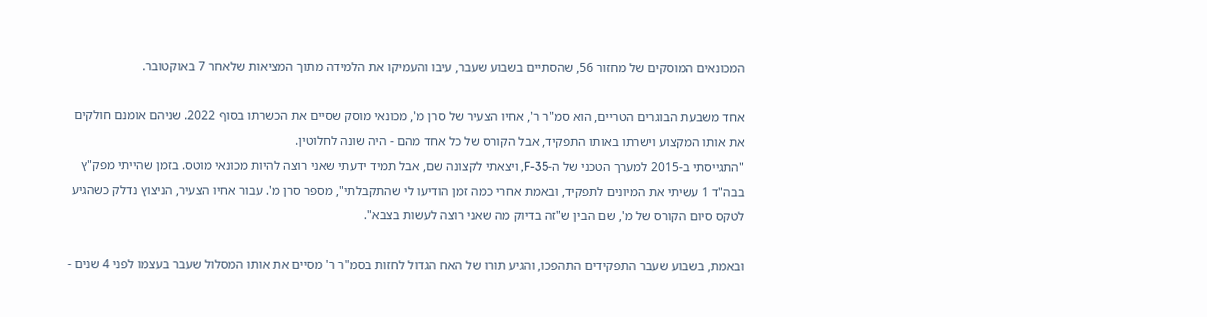המכונאים המוסקים של מחזור 56, שהסתיים בשבוע שעבר, עיבו והעמיקו את הלמידה מתוך המציאות שלאחר 7 באוקטובר.

אחד משבעת הבוגרים הטריים, הוא סמ"ר ר', אחיו הצעיר של סרן מ', מכונאי מוסק שסיים את הכשרתו בסוף 2022. שניהם אומנם חולקים את אותו המקצוע וישרתו באותו התפקיד, אבל הקורס של כל אחד מהם - היה שונה לחלוטין.
"התגייסתי ב-2015 למערך הטכני של ה-F-35, ויצאתי לקצונה שם, אבל תמיד ידעתי שאני רוצה להיות מכונאי מוטס. בזמן שהייתי מפק"ץ בבה"ד 1 עשיתי את המיונים לתפקיד, ובאמת אחרי כמה זמן הודיעו לי שהתקבלתי", מספר סרן מ'. עבור אחיו הצעיר, הניצוץ נדלק כשהגיע לטקס סיום הקורס של מ', שם הבין ש"זה בדיוק מה שאני רוצה לעשות בצבא".

ובאמת, בשבוע שעבר התפקידים התהפכו, והגיע תורו של האח הגדול לחזות בסמ"ר ר' מסיים את אותו המסלול שעבר בעצמו לפני 4 שנים -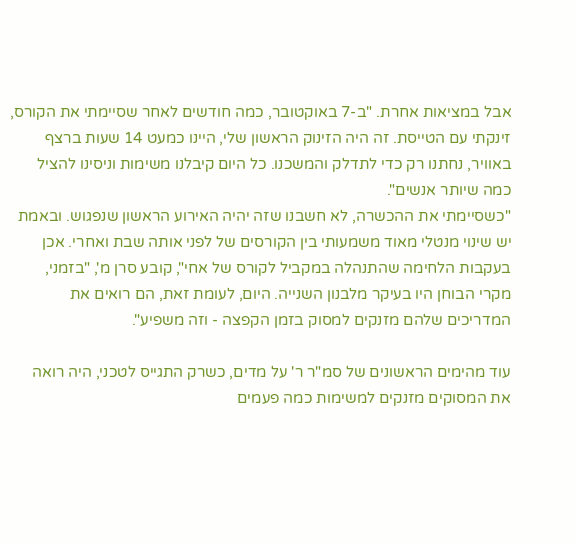אבל במציאות אחרת. "ב-7 באוקטובר, כמה חודשים לאחר שסיימתי את הקורס, זינקתי עם הטייסת. זה היה הזינוק הראשון שלי, היינו כמעט 14 שעות ברצף באוויר, נחתנו רק כדי לתדלק והמשכנו. כל היום קיבלנו משימות וניסינו להציל כמה שיותר אנשים".
"כשסיימתי את ההכשרה, לא חשבנו שזה יהיה האירוע הראשון שנפגוש. ובאמת יש שינוי מנטלי מאוד משמעותי בין הקורסים של לפני אותה שבת ואחרי. אכן בעקבות הלחימה שהתנהלה במקביל לקורס של אחי", קובע סרן מ', "בזמני, מקרי הבוחן היו בעיקר מלבנון השנייה. היום, לעומת זאת, הם רואים את המדריכים שלהם מזנקים למסוק בזמן הקפצה - וזה משפיע".

עוד מהימים הראשונים של סמ"ר ר' על מדים, כשרק התגייס לטכני, היה רואה את המסוקים מזנקים למשימות כמה פעמים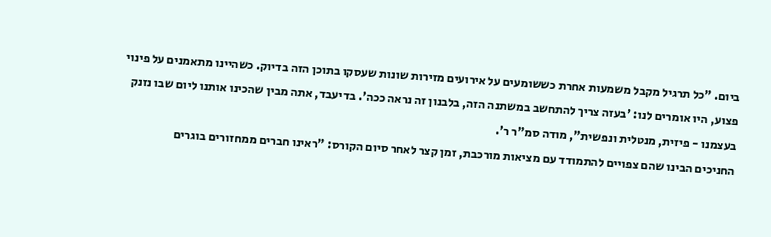ביום. "כל תרגיל מקבל משמעות אחרת כששומעים על אירועים מזירות שונות שעסקו בתוכן הזה בדיוק. כשהיינו מתאמנים על פינוי פצוע, היו אומרים לנו: 'בעזה צריך להתחשב במשתנה הזה, בלבנון זה נראה ככה'. בדיעבד, אתה מבין שהכינו אותנו ליום שבו נזנק בעצמנו - פיזית, מנטלית ונפשית", מודה סמ"ר ר'.
החניכים הבינו שהם צפויים להתמודד עם מציאות מורכבת, זמן קצר לאחר סיום הקורס: "ראינו חברים ממחזורים בוגרים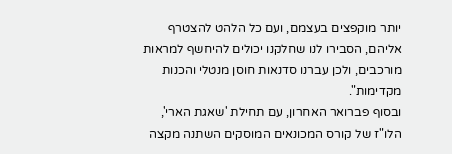יותר מוקפצים בעצמם, ועם כל הלהט להצטרף אליהם, הסבירו לנו שחלקנו יכולים להיחשף למראות מורכבים, ולכן עברנו סדנאות חוסן מנטלי והכנות מקדימות".
ובסוף פברואר האחרון, עם תחילת 'שאגת הארי', הלו"ז של קורס המכונאים המוסקים השתנה מקצה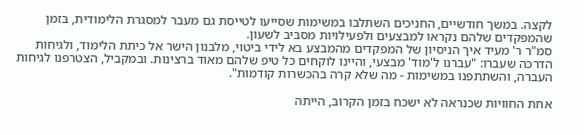לקצה. במשך חודשיים, החניכים השתלבו במשימות שסייעו לטייסת גם מעבר למסגרת הלימודית, בזמן שהמפקדים שלהם נקראו למבצעים ולפעילויות מסביב לשעון.
סמ"ר ר' מעיד איך הניסיון של המפקדים מהמבצע בא לידי ביטוי, מלבנון הישר אל כיתת הלימוד, ולגיחות הדרכה שעברו: "עברנו ל'מוד' מבצעי, והיינו לוקחים כל טיפ שלהם מאוד ברצינות. ובמקביל, הצטרפנו לגיחות העברה, והשתתפנו במשימות - מה שלא קרה בהכשרות קודמות".

אחת החוויות שכנראה לא ישכח בזמן הקרוב, הייתה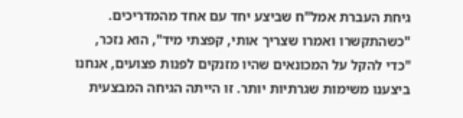גיחת העברת אמל"ח שביצע יחד עם אחד מהמדריכים. "כשהתקשרו ואמרו שצריך אותי, קפצתי מיד", הוא נזכר, "כדי להקל על המכונאים שהיו מזנקים לפנות פצועים, אנחנו ביצענו משימות שגרתיות יותר. זו הייתה הגיחה המבצעית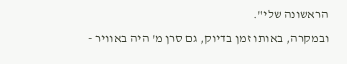הראשונה שלי".
ובמקרה, באותו זמן בדיוק, גם סרן מ' היה באוויר -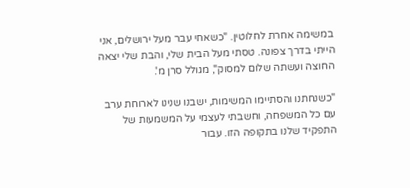במשימה אחרת לחלוטין. "כשאחי עבר מעל ירושלים, אני הייתי בדרך צפונה. טסתי מעל הבית שלי, והבת שלי יצאה החוצה ועשתה שלום למסוק", מגולל סרן מ'.

"כשנחתנו והסתיימו המשימות, ישבנו שנינו לארוחת ערב עם כל המשפחה, וחשבתי לעצמי על המשמעות של התפקיד שלנו בתקופה הזו. עבור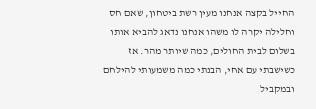החייל בקצה אנחנו מעין רשת ביטחון, שאם חס וחלילה יקרה לו משהו אנחנו נדאג להביא אותו בשלום לבית החולים, כמה שיותר מהר. אז כשישבתי עם אחי, הבנתי כמה משמעותי להילחם ובמקביל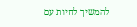להמשיך לחיות עם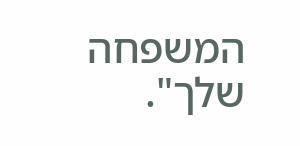המשפחה שלך".